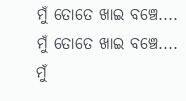ମୁଁ ତୋତେ ଖାଇ ବଞ୍ଚେ....
ମୁଁ ତୋତେ ଖାଇ ବଞ୍ଚେ....
ମୁଁ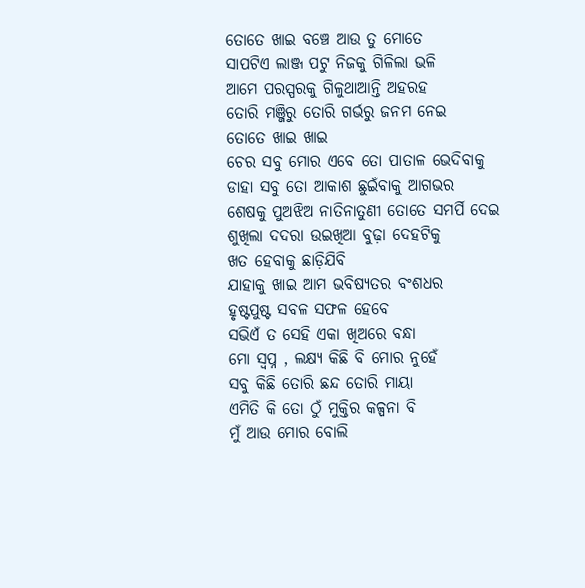ତୋତେ ଖାଇ ବଞ୍ଚେ ଆଉ ତୁ ମୋତେ
ସାପଟିଏ ଲାଞ୍ଜ ପଟୁ ନିଜକୁ ଗିଳିଲା ଭଳି
ଆମେ ପରସ୍ପରକୁ ଗିଳୁଥାଆନ୍ତି ଅହରହ
ତୋରି ମଞ୍ଜିରୁ ତୋରି ଗର୍ଭରୁ ଜନମ ନେଇ
ତୋତେ ଖାଇ ଖାଇ
ଚେର ସବୁ ମୋର ଏବେ ତୋ ପାତାଳ ଭେଦିବାକୁ
ଡାହା ସବୁ ତୋ ଆକାଶ ଛୁଇଁବାକୁ ଆଗଭର
ଶେଷକୁ ପୁଅଝିଅ ନାତିନାତୁଣୀ ତୋତେ ସମର୍ପି ଦେଇ
ଶୁଖିଲା ଦଦରା ଉଇଖିଆ ବୁଢ଼ା ଦେହଟିକୁ
ଖତ ହେବାକୁ ଛାଡ଼ିଯିବି
ଯାହାକୁ ଖାଇ ଆମ ଭବିଷ୍ୟତର ବଂଶଧର
ହୃଷ୍ଟପୁଷ୍ଟ ସବଳ ସଫଳ ହେବେ
ସଭିଏଁ ତ ସେହି ଏକା ଖିଅରେ ବନ୍ଧା
ମୋ ସ୍ଵପ୍ନ , ଲକ୍ଷ୍ୟ କିଛି ବି ମୋର ନୁହେଁ
ସବୁ କିଛି ତୋରି ଛନ୍ଦ ତୋରି ମାୟା
ଏମିତି କି ତୋ ଠୁଁ ମୁକ୍ତିର କଳ୍ପନା ବି
ମୁଁ ଆଉ ମୋର ବୋଲି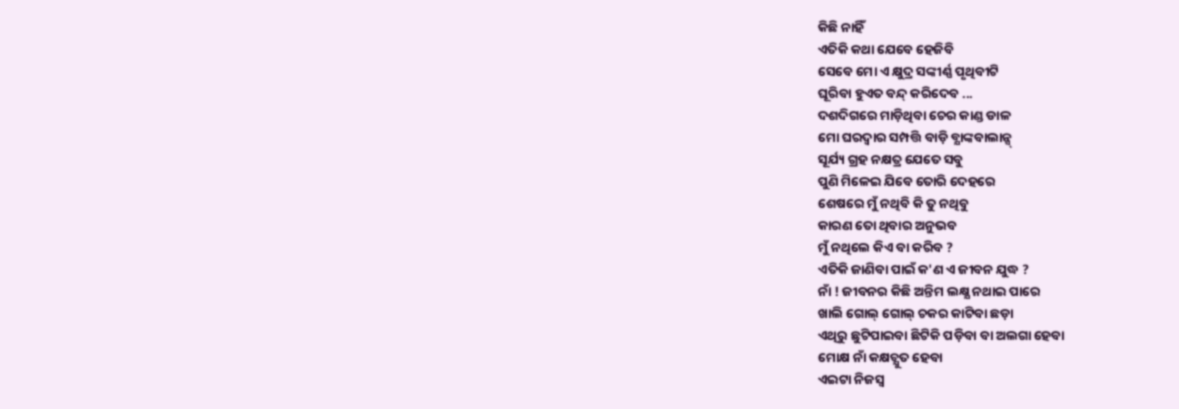କିଛି ନାହିଁ
ଏତିକି କଥା ଯେବେ ହେଜିବି
ସେବେ ମୋ ଏ କ୍ଷୁଦ୍ର ସଙ୍କୀର୍ଣ୍ଣ ପୃଥିବୀଟି
ଘୂରିବା ହୁଏତ ବନ୍ଦ୍ କରିଦେବ ...
ଦଶଦିଗରେ ମାଡ଼ିଥିବା ଚେର କାଣ୍ଡ ଡାଳ
ମୋ ଘରଦ୍ୱାର ସମ୍ପତ୍ତି ବାଡ଼ି ବ୍ଯାଙ୍କବାଲାନ୍ସ୍
ସୂର୍ଯ୍ୟ ଗ୍ରହ ନକ୍ଷତ୍ର ଯେତେ ସବୁ
ପୁଣି ମିଳେଇ ଯିବେ ତୋରି ଦେହରେ
ଶେଷରେ ମୁଁ ନଥିବି କି ତୁ ନଥିବୁ
କାରଣ ତୋ ଥିବାର ଅନୁଭବ
ମୁଁ ନଥିଲେ କିଏ ବା କରିବ ?
ଏତିକି ଜାଣିବା ପାଇଁ କ'ଣ ଏ ଜୀବନ ଯୁଦ୍ଧ ?
ନାଁ ! ଜୀବନର କିଛି ଅନ୍ତିମ ଲକ୍ଷ୍ଯ ନଥାଇ ପାରେ
ଖାଲି ଗୋଲ୍ ଗୋଲ୍ ଚକର କାଟିବା ଛଡ଼ା
ଏଥିରୁ ଛୁଟିପାଇବା ଛିଟିକି ପଡ଼ିବା ବା ଅଲଗା ହେବା
ମୋକ୍ଷ ନାଁ କକ୍ଷଚ୍ଯୁତ ହେବା
ଏଇଟା ନିଜସ୍ଵ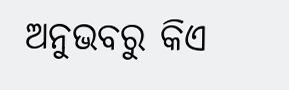ଅନୁଭବରୁ କିଏ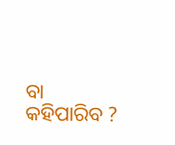ବା କହିପାରିବ ?